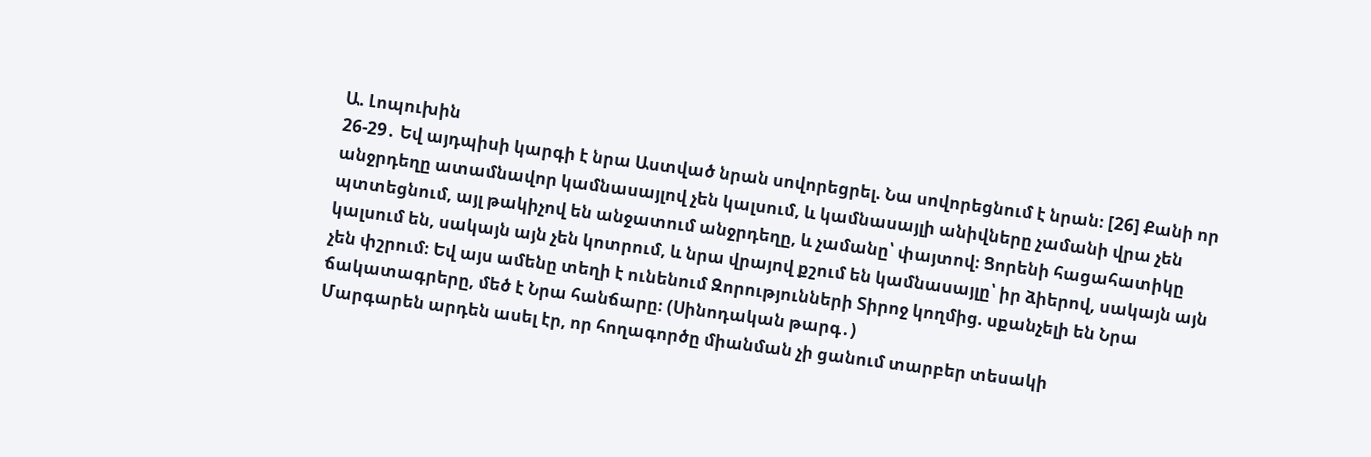Ա. Լոպուխին
26-29․ Եվ այդպիսի կարգի է նրա Աստված նրան սովորեցրել. Նա սովորեցնում է նրան։ [26] Քանի որ անջրդեղը ատամնավոր կամնասայլով չեն կալսում, և կամնասայլի անիվները չամանի վրա չեն պտտեցնում, այլ թակիչով են անջատում անջրդեղը, և չամանը՝ փայտով։ Ցորենի հացահատիկը կալսում են, սակայն այն չեն կոտրում, և նրա վրայով քշում են կամնասայլը՝ իր ձիերով, սակայն այն չեն փշրում։ Եվ այս ամենը տեղի է ունենում Զորությունների Տիրոջ կողմից. սքանչելի են Նրա ճակատագրերը, մեծ է Նրա հանճարը։ (Սինոդական թարգ․)
Մարգարեն արդեն ասել էր, որ հողագործը միանման չի ցանում տարբեր տեսակի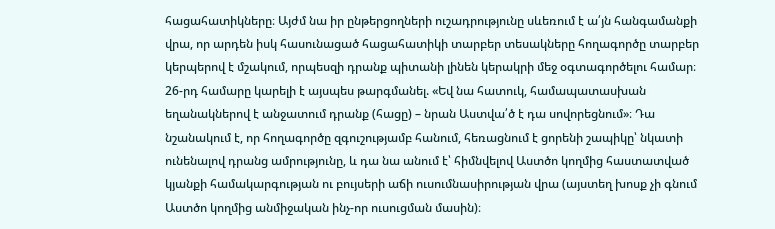հացահատիկները։ Այժմ նա իր ընթերցողների ուշադրությունը սևեռում է ա՛յն հանգամանքի վրա, որ արդեն իսկ հասունացած հացահատիկի տարբեր տեսակները հողագործը տարբեր կերպերով է մշակում, որպեսզի դրանք պիտանի լինեն կերակրի մեջ օգտագործելու համար։
26-րդ համարը կարելի է այսպես թարգմանել. «Եվ նա հատուկ, համապատասխան եղանակներով է անջատում դրանք (հացը) – նրան Աստվա՛ծ է դա սովորեցնում»։ Դա նշանակում է, որ հողագործը զգուշությամբ հանում, հեռացնում է ցորենի շապիկը՝ նկատի ունենալով դրանց ամրությունը, և դա նա անում է՝ հիմնվելով Աստծո կողմից հաստատված կյանքի համակարգության ու բույսերի աճի ուսումնասիրության վրա (այստեղ խոսք չի գնում Աստծո կողմից անմիջական ինչ-որ ուսուցման մասին)։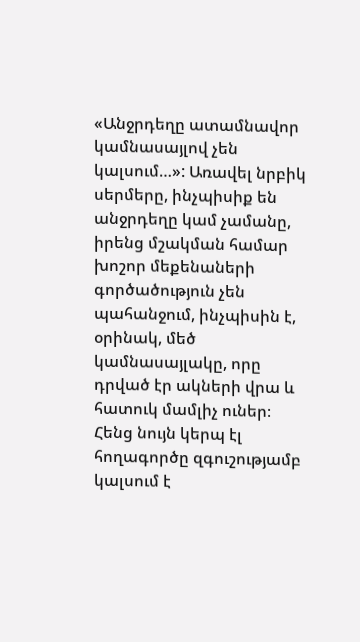«Անջրդեղը ատամնավոր կամնասայլով չեն կալսում…»: Առավել նրբիկ սերմերը, ինչպիսիք են անջրդեղը կամ չամանը, իրենց մշակման համար խոշոր մեքենաների գործածություն չեն պահանջում, ինչպիսին է, օրինակ, մեծ կամնասայլակը, որը դրված էր ակների վրա և հատուկ մամլիչ ուներ։ Հենց նույն կերպ էլ հողագործը զգուշությամբ կալսում է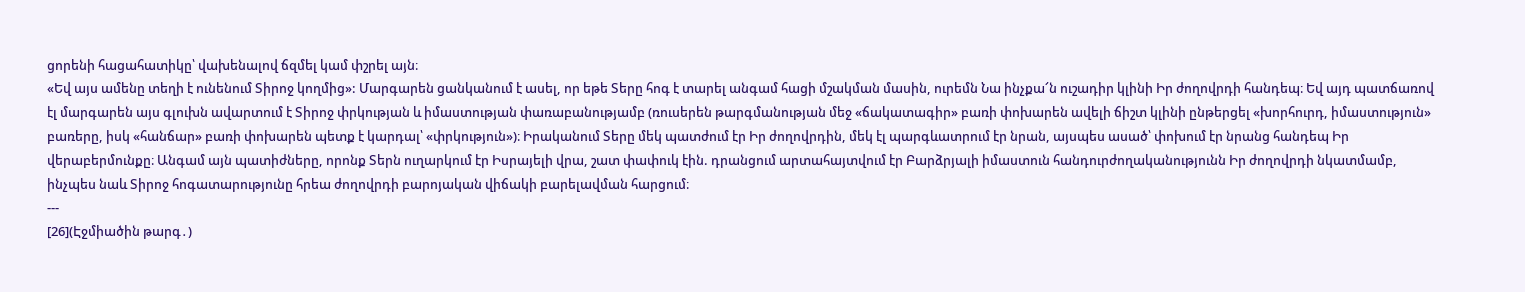ցորենի հացահատիկը՝ վախենալով ճզմել կամ փշրել այն։
«Եվ այս ամենը տեղի է ունենում Տիրոջ կողմից»: Մարգարեն ցանկանում է ասել, որ եթե Տերը հոգ է տարել անգամ հացի մշակման մասին, ուրեմն Նա ինչքա՜ն ուշադիր կլինի Իր ժողովրդի հանդեպ։ Եվ այդ պատճառով էլ մարգարեն այս գլուխն ավարտում է Տիրոջ փրկության և իմաստության փառաբանությամբ (ռուսերեն թարգմանության մեջ «ճակատագիր» բառի փոխարեն ավելի ճիշտ կլինի ընթերցել «խորհուրդ, իմաստություն» բառերը, իսկ «հանճար» բառի փոխարեն պետք է կարդալ՝ «փրկություն»)։ Իրականում Տերը մեկ պատժում էր Իր ժողովրդին, մեկ էլ պարգևատրում էր նրան, այսպես ասած՝ փոխում էր նրանց հանդեպ Իր վերաբերմունքը։ Անգամ այն պատիժները, որոնք Տերն ուղարկում էր Իսրայելի վրա, շատ փափուկ էին. դրանցում արտահայտվում էր Բարձրյալի իմաստուն հանդուրժողականությունն Իր ժողովրդի նկատմամբ, ինչպես նաև Տիրոջ հոգատարությունը հրեա ժողովրդի բարոյական վիճակի բարելավման հարցում։
---
[26](Էջմիածին թարգ․)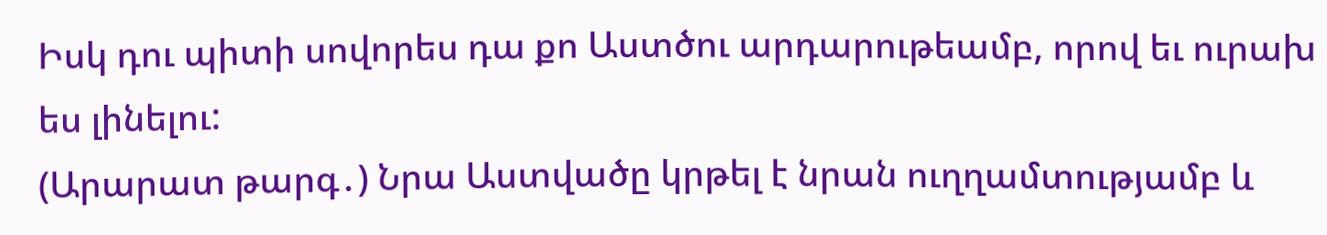Իսկ դու պիտի սովորես դա քո Աստծու արդարութեամբ, որով եւ ուրախ ես լինելու:
(Արարատ թարգ․) Նրա Աստվածը կրթել է նրան ուղղամտությամբ և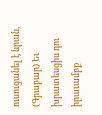ուսուցանել է նրան,
(Գրաբար) Եւ խրատեսցիս դու իրաւամբք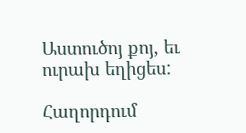Աստուծոյ քոյ, եւ ուրախ եղիցես:

Հաղորդում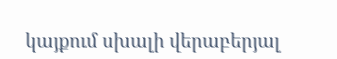կայքում սխալի վերաբերյալ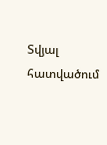Տվյալ հատվածում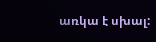առկա է սխալ: